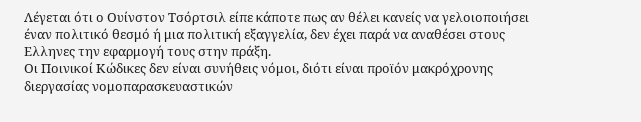Λέγεται ότι ο Ουίνστον Τσόρτσιλ είπε κάποτε πως αν θέλει κανείς να γελοιοποιήσει έναν πολιτικό θεσμό ή μια πολιτική εξαγγελία, δεν έχει παρά να αναθέσει στους Ελληνες την εφαρμογή τους στην πράξη.
Οι Ποινικοί Κώδικες δεν είναι συνήθεις νόμοι, διότι είναι προϊόν μακρόχρονης διεργασίας νομοπαρασκευαστικών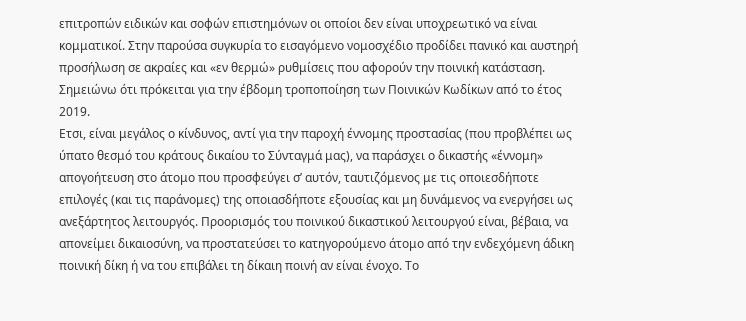επιτροπών ειδικών και σοφών επιστημόνων οι οποίοι δεν είναι υποχρεωτικό να είναι κομματικοί. Στην παρούσα συγκυρία το εισαγόμενο νομοσχέδιο προδίδει πανικό και αυστηρή προσήλωση σε ακραίες και «εν θερμώ» ρυθμίσεις που αφορούν την ποινική κατάσταση. Σημειώνω ότι πρόκειται για την έβδομη τροποποίηση των Ποινικών Κωδίκων από το έτος 2019.
Ετσι, είναι μεγάλος ο κίνδυνος, αντί για την παροχή έννομης προστασίας (που προβλέπει ως ύπατο θεσμό του κράτους δικαίου το Σύνταγμά μας), να παράσχει ο δικαστής «έννομη» απογοήτευση στο άτομο που προσφεύγει σ’ αυτόν, ταυτιζόμενος με τις οποιεσδήποτε επιλογές (και τις παράνομες) της οποιασδήποτε εξουσίας και μη δυνάμενος να ενεργήσει ως ανεξάρτητος λειτουργός. Προορισμός του ποινικού δικαστικού λειτουργού είναι, βέβαια, να απονείμει δικαιοσύνη, να προστατεύσει το κατηγορούμενο άτομο από την ενδεχόμενη άδικη ποινική δίκη ή να του επιβάλει τη δίκαιη ποινή αν είναι ένοχο. Το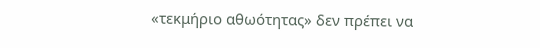«τεκμήριο αθωότητας» δεν πρέπει να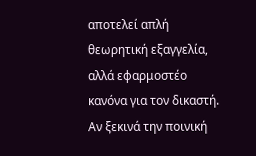αποτελεί απλή θεωρητική εξαγγελία, αλλά εφαρμοστέο κανόνα για τον δικαστή.
Αν ξεκινά την ποινική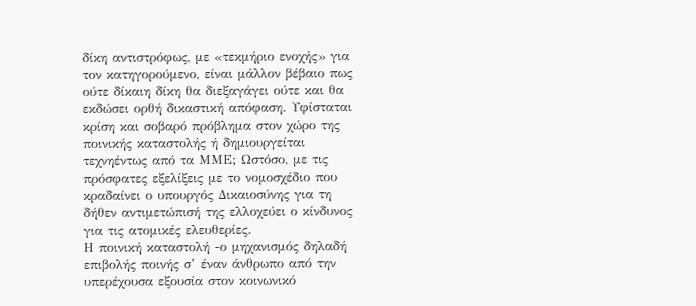δίκη αντιστρόφως, με «τεκμήριο ενοχής» για τον κατηγορούμενο, είναι μάλλον βέβαιο πως ούτε δίκαιη δίκη θα διεξαγάγει ούτε και θα εκδώσει ορθή δικαστική απόφαση. Υφίσταται κρίση και σοβαρό πρόβλημα στον χώρο της ποινικής καταστολής ή δημιουργείται τεχνηέντως από τα ΜΜΕ; Ωστόσο, με τις πρόσφατες εξελίξεις με το νομοσχέδιο που κραδαίνει ο υπουργός Δικαιοσύνης για τη δήθεν αντιμετώπισή της ελλοχεύει ο κίνδυνος για τις ατομικές ελευθερίες.
Η ποινική καταστολή -ο μηχανισμός δηλαδή επιβολής ποινής σ’ έναν άνθρωπο από την υπερέχουσα εξουσία στον κοινωνικό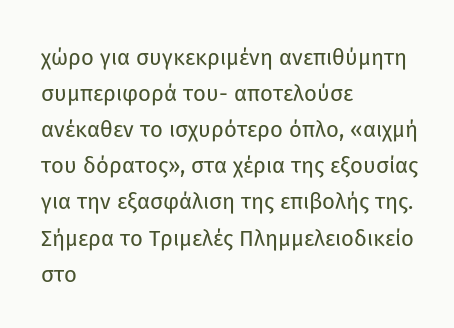χώρο για συγκεκριμένη ανεπιθύμητη συμπεριφορά του- αποτελούσε ανέκαθεν το ισχυρότερο όπλο, «αιχμή του δόρατος», στα χέρια της εξουσίας για την εξασφάλιση της επιβολής της.
Σήμερα το Τριμελές Πλημμελειοδικείο στο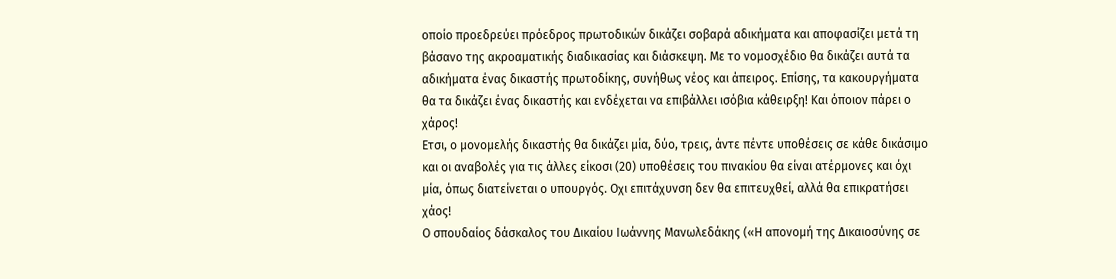οποίο προεδρεύει πρόεδρος πρωτοδικών δικάζει σοβαρά αδικήματα και αποφασίζει μετά τη βάσανο της ακροαματικής διαδικασίας και διάσκεψη. Με το νομοσχέδιο θα δικάζει αυτά τα αδικήματα ένας δικαστής πρωτοδίκης, συνήθως νέος και άπειρος. Επίσης, τα κακουργήματα θα τα δικάζει ένας δικαστής και ενδέχεται να επιβάλλει ισόβια κάθειρξη! Και όποιον πάρει ο χάρος!
Ετσι, ο μονομελής δικαστής θα δικάζει μία, δύο, τρεις, άντε πέντε υποθέσεις σε κάθε δικάσιμο και οι αναβολές για τις άλλες είκοσι (20) υποθέσεις του πινακίου θα είναι ατέρμονες και όχι μία, όπως διατείνεται ο υπουργός. Οχι επιτάχυνση δεν θα επιτευχθεί, αλλά θα επικρατήσει χάος!
Ο σπουδαίος δάσκαλος του Δικαίου Ιωάννης Μανωλεδάκης («Η απονομή της Δικαιοσύνης σε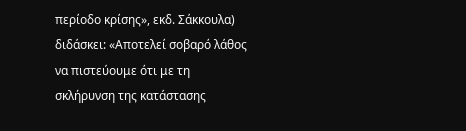περίοδο κρίσης», εκδ. Σάκκουλα) διδάσκει: «Αποτελεί σοβαρό λάθος να πιστεύουμε ότι με τη σκλήρυνση της κατάστασης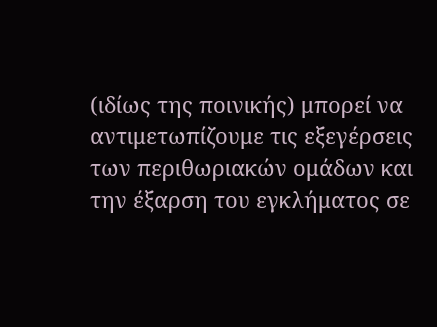(ιδίως της ποινικής) μπορεί να αντιμετωπίζουμε τις εξεγέρσεις των περιθωριακών ομάδων και την έξαρση του εγκλήματος σε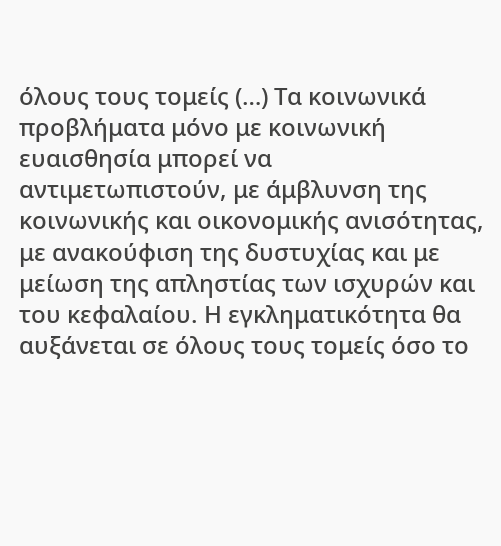όλους τους τομείς (…) Τα κοινωνικά προβλήματα μόνο με κοινωνική ευαισθησία μπορεί να αντιμετωπιστούν, με άμβλυνση της κοινωνικής και οικονομικής ανισότητας, με ανακούφιση της δυστυχίας και με μείωση της απληστίας των ισχυρών και του κεφαλαίου. Η εγκληματικότητα θα αυξάνεται σε όλους τους τομείς όσο το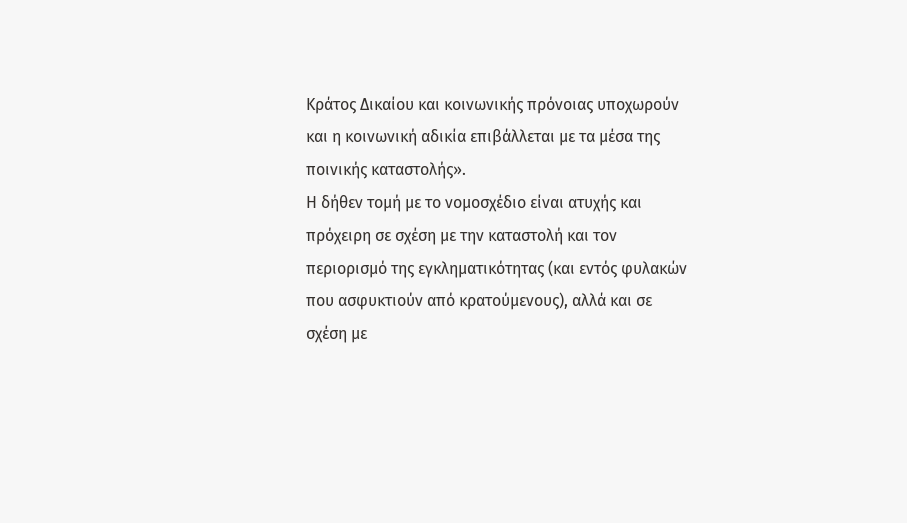Κράτος Δικαίου και κοινωνικής πρόνοιας υποχωρούν και η κοινωνική αδικία επιβάλλεται με τα μέσα της ποινικής καταστολής».
Η δήθεν τομή με το νομοσχέδιο είναι ατυχής και πρόχειρη σε σχέση με την καταστολή και τον περιορισμό της εγκληματικότητας (και εντός φυλακών που ασφυκτιούν από κρατούμενους), αλλά και σε σχέση με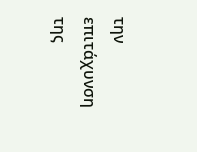την επιτάχυνση της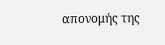απονομής της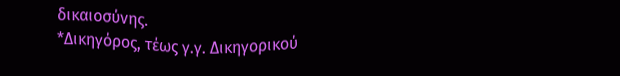δικαιοσύνης.
*Δικηγόρος, τέως γ.γ. Δικηγορικού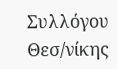Συλλόγου Θεσ/νίκης